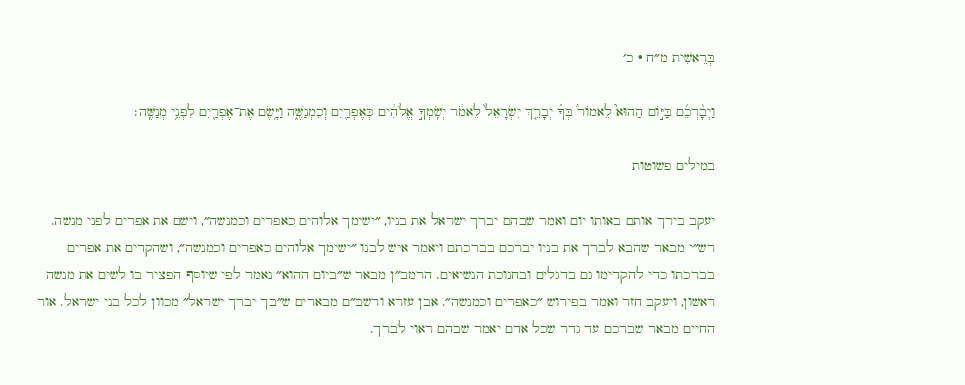בְּרֵאשִׁית מ״ח · כ׳

וַיְבָ֨רְכֵ֜ם בַּיּ֣וֹם הַהוּא֮ לֵאמוֹר֒ בְּךָ֗ יְבָרֵ֤ךְ יִשְׂרָאֵל֙ לֵאמֹ֔ר יְשִֽׂמְךָ֣ אֱלֹהִ֔ים כְּאֶפְרַ֖יִם וְכִמְנַשֶּׁ֑ה וַיָּ֥שֶׂם אֶת־אֶפְרַ֖יִם לִפְנֵ֥י מְנַשֶּֽׁה׃

במילים פשוטות

יעקב בירך אותם באותו יום ואמר שבהם יברך ישראל את בניו, ״ישימך אלוהים כאפרים וכמנשה״, וישם את אפרים לפני מנשה. רש״י מבאר שהבא לברך את בניו יברכם בברכתם ויאמר איש לבנו ״ישימך אלוהים כאפרים וכמנשה״, ושהקדים את אפרים בברכתו כדי להקדימו גם בדגלים ובחנוכת הנשיאים. הרמב״ן מבאר ש״ביום ההוא״ נאמר לפי שיוסף הפציר בו לשים את מנשה ראשון, ויעקב חזר ואמר בפירוש ״כאפרים וכמנשה״. אבן עזרא ורשב״ם מבארים ש״בך יברך ישראל״ מכוון לכל בני ישראל. אור החיים מבאר שברכם עד גדר שכל אדם יאמר שבהם ראוי לברך.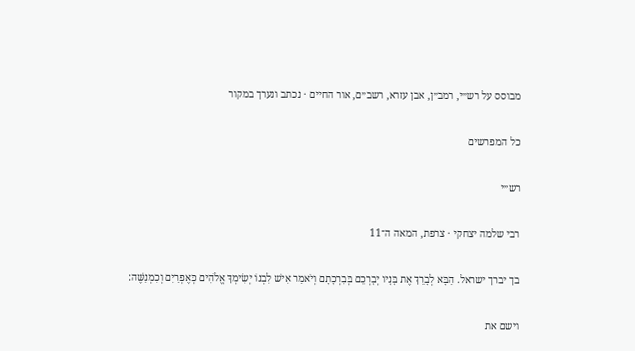מבוסס על רש״י, רמב״ן, אבן עזרא, רשב״ם, אור החיים · נכתב ונערך במקור

כל המפרשים

רש״י

רבי שלמה יצחקי · צרפת, המאה ה־11

בך יברך ישראל. הַבָּא לְבָרֵךְ אֶת בָּנָיו יְבָרְכֵם בְּבִרְכָתָם וְיֹאמַר אִישׁ לִבְנוֹ יְשִׂימְךָ אֱלֹהִים כְּאֶפְרַיִם וְכִמְנַשֶּׁה:

וישם את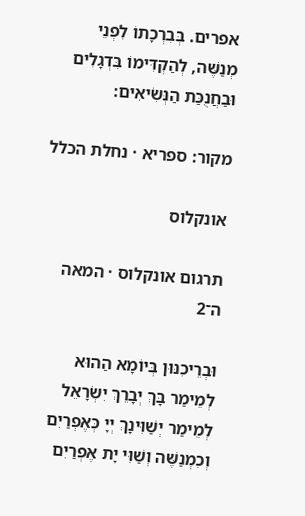אפרים. בְּבִרְכָתוֹ לִפְנֵי מְנַשֶּׁה, לְהַקְדִּימוֹ בִּדְגָלִים וּבַחֲנֻכַּת הַנְּשִׂיאִים:

מקור: ספריא · נחלת הכלל

אונקלוס

תרגום אונקלוס · המאה ה־2

וּבְרֵיכִנּוּן בְּיוֹמָא הַהוּא לְמֵימַר בָּךְ יְבָרֵךְ יִשְׂרָאֵל לְמֵימַר יְשַׁוִּינָךְ יְיָ כְּאֶפְרַיִם וְכִמְנַשֶּׁה וְשַׁוִּי יָת אֶפְרַיִם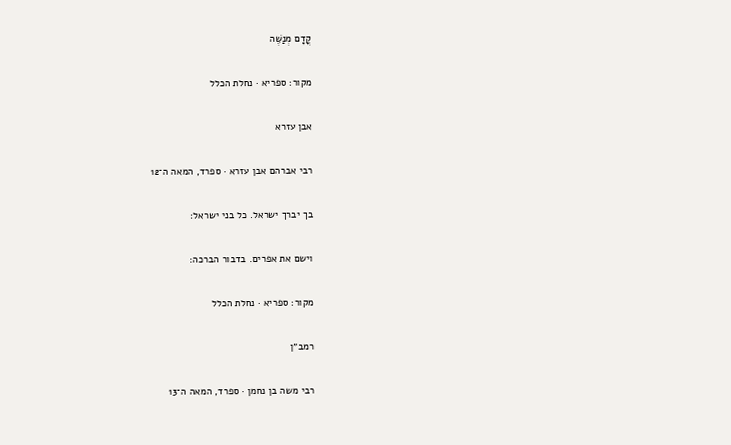קֳדָם מְנַשֶּׁה

מקור: ספריא · נחלת הכלל

אבן עזרא

רבי אברהם אבן עזרא · ספרד, המאה ה־12

בך יברך ישראל. כל בני ישראל:

וישם את אפרים. בדבור הברכה:

מקור: ספריא · נחלת הכלל

רמב״ן

רבי משה בן נחמן · ספרד, המאה ה־13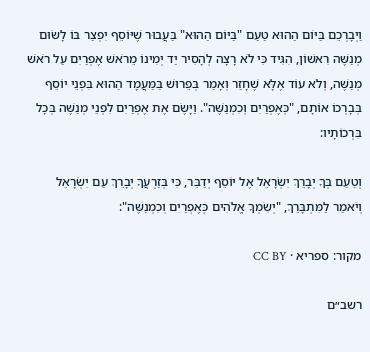וַיְבָרְכֵם בַּיּוֹם הַהוּא טַעַם "בַּיּוֹם הַהוּא" בַּעֲבוּר שֶׁיּוֹסֵף יִפְצַר בּוֹ לָשׂוּם מְנַשֶּׁה רִאשׁוֹן, הִגִּיד כִּי לֹא רָצָה לְהָסִיר יַד יְמִינוֹ מֵרֹאשׁ אֶפְרַיִם עַל רֹאשׁ מְנַשֶּׁה, וְלֹא עוֹד אֶלָּא שֶׁחָזַר וְאָמַר בְּפֵרוּשׁ בַּמַּעֲמָד הַהוּא בִּפְנֵי יוֹסֵף בְּבָרְכוֹ אוֹתָם, "כְּאֶפְרַיִם וְכִמְנַשֶּׁה". וַיָּשֶׂם אֶת אֶפְרַיִם לִפְנֵי מְנַשֶּׁה בְּכָל בִּרְכוֹתָיו:

וְטַעַם בְּךָ יְבָרֵךְ יִשְׂרָאֵל אֶל יוֹסֵף יְדַבֵּר, כִּי בְּזַרְעֲךָ יְבָרֵךְ עַם יִשְׂרָאֵל וְיֹאמַר לַמִּתְבָּרֵךְ, "יְשִׂמְךָ אֱלֹהִים כְּאֶפְרַיִם וְכִמְנַשֶּׁה":

מקור: ספריא · CC BY

רשב״ם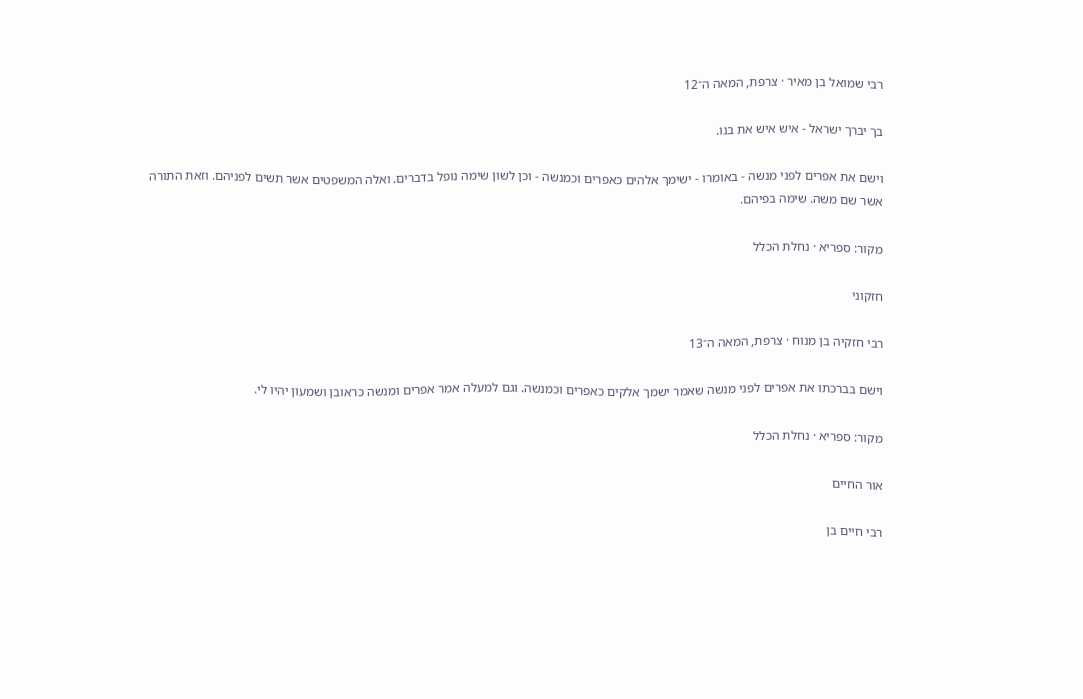רבי שמואל בן מאיר · צרפת, המאה ה־12

בך יברך ישראל - איש איש את בנו.

וישם את אפרים לפני מנשה - באומרו - ישימך אלהים כאפרים וכמנשה - וכן לשון שימה נופל בדברים. ואלה המשפטים אשר תשים לפניהם. וזאת התורה אשר שם משה. שימה בפיהם.

מקור: ספריא · נחלת הכלל

חזקוני

רבי חזקיה בן מנוח · צרפת, המאה ה־13

וישם בברכתו את אפרים לפני מנשה שאמר ישמך אלקים כאפרים וכמנשה. וגם למעלה אמר אפרים ומנשה כראובן ושמעון יהיו לי.

מקור: ספריא · נחלת הכלל

אור החיים

רבי חיים בן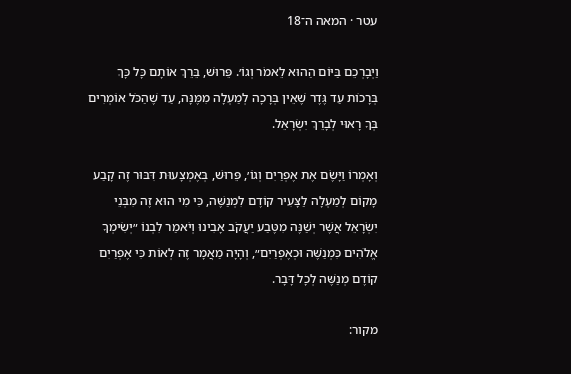עטר · המאה ה־18

וַיְבָרְכֵם בַּיּוֹם הַהוּא לֵאמֹר וְגוֹ׳. פֵּרוּשׁ, בֵּרֵךְ אוֹתָם כָּל כָּךְ בְּרָכוֹת עַד גֶּדֶר שֶׁאֵין בְּרָכָה לְמַעְלָה מִמֶּנָּה, עַד שֶׁהַכֹּל אוֹמְרִים בְּךָ רָאוּי לְבָרֵךְ יִשְׂרָאֵל.

וְאָמְרוֹ וַיָּשֶׂם אֶת אֶפְרַיִם וְגוֹ׳, פֵּרוּשׁ, בְּאֶמְצָעוּת דִּבּוּר זֶה קָבַע מָקוֹם לְמַעְלָה לַצָּעִיר קוֹדֶם לִמְנַשֶּׁה, כִּי מִי הוּא זֶה מִבְּנֵי יִשְׂרָאֵל אֲשֶׁר יְשַׁנֶּה מִטֶּבַע יַעֲקֹב אָבִינוּ וְיֹאמַר לִבְנוֹ ״יְשִׂימְךָ אֱלֹהִים כִּמְנַשֶּׁה וּכְאֶפְרַיִם״, וְהָיָה מַאֲמָר זֶה לְאוֹת כִּי אֶפְרַיִם קוֹדֶם מְנַשֶּׁה לְכָל דָּבָר.

מקור: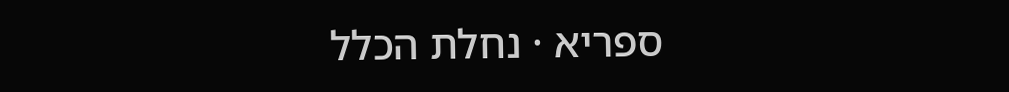ספריא · נחלת הכלל